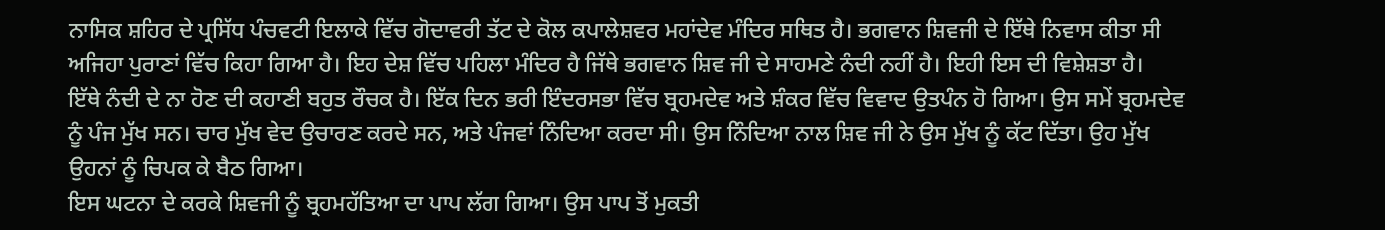ਨਾਸਿਕ ਸ਼ਹਿਰ ਦੇ ਪ੍ਰਸਿੱਧ ਪੰਚਵਟੀ ਇਲਾਕੇ ਵਿੱਚ ਗੋਦਾਵਰੀ ਤੱਟ ਦੇ ਕੋਲ ਕਪਾਲੇਸ਼ਵਰ ਮਹਾਂਦੇਵ ਮੰਦਿਰ ਸਥਿਤ ਹੈ। ਭਗਵਾਨ ਸ਼ਿਵਜੀ ਦੇ ਇੱਥੇ ਨਿਵਾਸ ਕੀਤਾ ਸੀ ਅਜਿਹਾ ਪੁਰਾਣਾਂ ਵਿੱਚ ਕਿਹਾ ਗਿਆ ਹੈ। ਇਹ ਦੇਸ਼ ਵਿੱਚ ਪਹਿਲਾ ਮੰਦਿਰ ਹੈ ਜਿੱਥੇ ਭਗਵਾਨ ਸ਼ਿਵ ਜੀ ਦੇ ਸਾਹਮਣੇ ਨੰਦੀ ਨਹੀਂ ਹੈ। ਇਹੀ ਇਸ ਦੀ ਵਿਸ਼ੇਸ਼ਤਾ ਹੈ।
ਇੱਥੇ ਨੰਦੀ ਦੇ ਨਾ ਹੋਣ ਦੀ ਕਹਾਣੀ ਬਹੁਤ ਰੌਚਕ ਹੈ। ਇੱਕ ਦਿਨ ਭਰੀ ਇੰਦਰਸਭਾ ਵਿੱਚ ਬ੍ਰਹਮਦੇਵ ਅਤੇ ਸ਼ੰਕਰ ਵਿੱਚ ਵਿਵਾਦ ਉਤਪੰਨ ਹੋ ਗਿਆ। ਉਸ ਸਮੇਂ ਬ੍ਰਹਮਦੇਵ ਨੂੰ ਪੰਜ ਮੁੱਖ ਸਨ। ਚਾਰ ਮੁੱਖ ਵੇਦ ਉਚਾਰਣ ਕਰਦੇ ਸਨ, ਅਤੇ ਪੰਜਵਾਂ ਨਿੰਦਿਆ ਕਰਦਾ ਸੀ। ਉਸ ਨਿੰਦਿਆ ਨਾਲ ਸ਼ਿਵ ਜੀ ਨੇ ਉਸ ਮੁੱਖ ਨੂੰ ਕੱਟ ਦਿੱਤਾ। ਉਹ ਮੁੱਖ ਉਹਨਾਂ ਨੂੰ ਚਿਪਕ ਕੇ ਬੈਠ ਗਿਆ।
ਇਸ ਘਟਨਾ ਦੇ ਕਰਕੇ ਸ਼ਿਵਜੀ ਨੂੰ ਬ੍ਰਹਮਹੱਤਿਆ ਦਾ ਪਾਪ ਲੱਗ ਗਿਆ। ਉਸ ਪਾਪ ਤੋਂ ਮੁਕਤੀ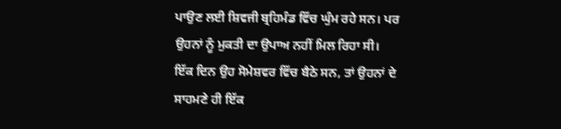ਪਾਉਣ ਲਈ ਸ਼ਿਵਜੀ ਬ੍ਰਹਿਮੰਡ ਵਿੱਚ ਘੁੰਮ ਰਹੇ ਸਨ। ਪਰ ਉਹਨਾਂ ਨੂੰ ਮੁਕਤੀ ਦਾ ਉਪਾਅ ਨਹੀਂ ਮਿਲ ਰਿਹਾ ਸੀ।
ਇੱਕ ਦਿਨ ਉਹ ਸੋਮੇਸ਼ਵਰ ਵਿੱਚ ਬੈਠੇ ਸਨ, ਤਾਂ ਉਹਨਾਂ ਦੇ ਸਾਹਮਣੇ ਹੀ ਇੱਕ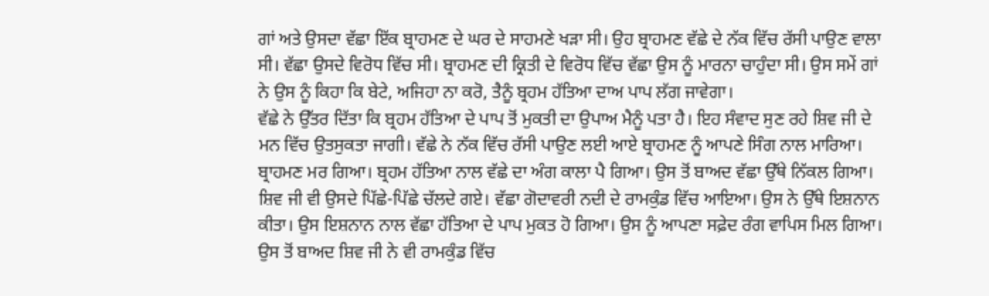ਗਾਂ ਅਤੇ ਉਸਦਾ ਵੱਛਾ ਇੱਕ ਬ੍ਰਾਹਮਣ ਦੇ ਘਰ ਦੇ ਸਾਹਮਣੇ ਖੜਾ ਸੀ। ਉਹ ਬ੍ਰਾਹਮਣ ਵੱਛੇ ਦੇ ਨੱਕ ਵਿੱਚ ਰੱਸੀ ਪਾਉਣ ਵਾਲਾ ਸੀ। ਵੱਛਾ ਉਸਦੇ ਵਿਰੋਧ ਵਿੱਚ ਸੀ। ਬ੍ਰਾਹਮਣ ਦੀ ਕ੍ਰਿਤੀ ਦੇ ਵਿਰੋਧ ਵਿੱਚ ਵੱਛਾ ਉਸ ਨੂੰ ਮਾਰਨਾ ਚਾਹੁੰਦਾ ਸੀ। ਉਸ ਸਮੇਂ ਗਾਂ ਨੇ ਉਸ ਨੂੰ ਕਿਹਾ ਕਿ ਬੇਟੇ, ਅਜਿਹਾ ਨਾ ਕਰੋ, ਤੈਨੂੰ ਬ੍ਰਹਮ ਹੱਤਿਆ ਦਾਅ ਪਾਪ ਲੱਗ ਜਾਵੇਗਾ।
ਵੱਛੇ ਨੇ ਉੱਤਰ ਦਿੱਤਾ ਕਿ ਬ੍ਰਹਮ ਹੱਤਿਆ ਦੇ ਪਾਪ ਤੋਂ ਮੁਕਤੀ ਦਾ ਉਪਾਅ ਮੈਨੂੰ ਪਤਾ ਹੈ। ਇਹ ਸੰਵਾਦ ਸੁਣ ਰਹੇ ਸ਼ਿਵ ਜੀ ਦੇ ਮਨ ਵਿੱਚ ਉਤਸੁਕਤਾ ਜਾਗੀ। ਵੱਛੇ ਨੇ ਨੱਕ ਵਿੱਚ ਰੱਸੀ ਪਾਉਣ ਲਈ ਆਏ ਬ੍ਰਾਹਮਣ ਨੂੰ ਆਪਣੇ ਸਿੰਗ ਨਾਲ ਮਾਰਿਆ। ਬ੍ਰਾਹਮਣ ਮਰ ਗਿਆ। ਬ੍ਰਹਮ ਹੱਤਿਆ ਨਾਲ ਵੱਛੇ ਦਾ ਅੰਗ ਕਾਲਾ ਪੈ ਗਿਆ। ਉਸ ਤੋਂ ਬਾਅਦ ਵੱਛਾ ਉੱਥੇ ਨਿੱਕਲ ਗਿਆ। ਸ਼ਿਵ ਜੀ ਵੀ ਉਸਦੇ ਪਿੱਛੇ-ਪਿੱਛੇ ਚੱਲਦੇ ਗਏ। ਵੱਛਾ ਗੋਦਾਵਰੀ ਨਦੀ ਦੇ ਰਾਮਕੁੰਡ ਵਿੱਚ ਆਇਆ। ਉਸ ਨੇ ਉੱਥੇ ਇਸ਼ਨਾਨ ਕੀਤਾ। ਉਸ ਇਸ਼ਨਾਨ ਨਾਲ ਵੱਛਾ ਹੱਤਿਆ ਦੇ ਪਾਪ ਮੁਕਤ ਹੋ ਗਿਆ। ਉਸ ਨੂੰ ਆਪਣਾ ਸਫ਼ੇਦ ਰੰਗ ਵਾਪਿਸ ਮਿਲ ਗਿਆ।
ਉਸ ਤੋਂ ਬਾਅਦ ਸ਼ਿਵ ਜੀ ਨੇ ਵੀ ਰਾਮਕੁੰਡ ਵਿੱਚ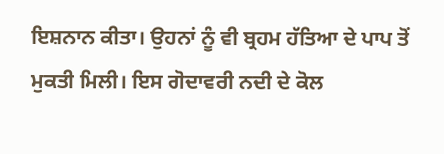ਇਸ਼ਨਾਨ ਕੀਤਾ। ਉਹਨਾਂ ਨੂੰ ਵੀ ਬ੍ਰਹਮ ਹੱਤਿਆ ਦੇ ਪਾਪ ਤੋਂ ਮੁਕਤੀ ਮਿਲੀ। ਇਸ ਗੋਦਾਵਰੀ ਨਦੀ ਦੇ ਕੋਲ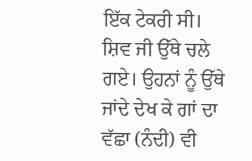ਇੱਕ ਟੇਕਰੀ ਸੀ। ਸ਼ਿਵ ਜੀ ਉੱਥੇ ਚਲੇ ਗਏ। ਉਹਨਾਂ ਨੂੰ ਉੱਥੇ ਜਾਂਦੇ ਦੇਖ ਕੇ ਗਾਂ ਦਾ ਵੱਛਾ (ਨੰਦੀ) ਵੀ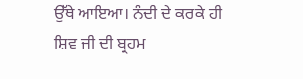ਉੱਥੇ ਆਇਆ। ਨੰਦੀ ਦੇ ਕਰਕੇ ਹੀ ਸ਼ਿਵ ਜੀ ਦੀ ਬ੍ਰਹਮ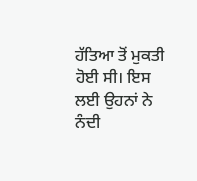ਹੱਤਿਆ ਤੋਂ ਮੁਕਤੀ ਹੋਈ ਸੀ। ਇਸ ਲਈ ਉਹਨਾਂ ਨੇ ਨੰਦੀ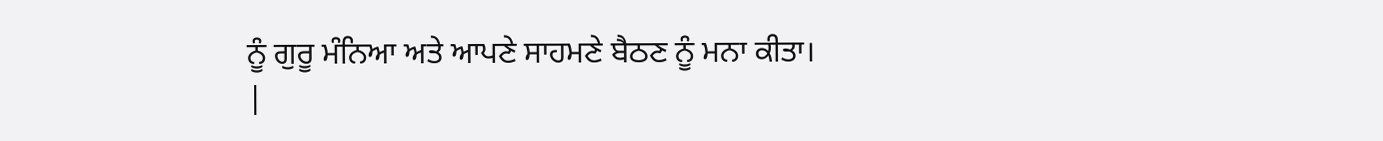ਨੂੰ ਗੁਰੂ ਮੰਨਿਆ ਅਤੇ ਆਪਣੇ ਸਾਹਮਣੇ ਬੈਠਣ ਨੂੰ ਮਨਾ ਕੀਤਾ।
|